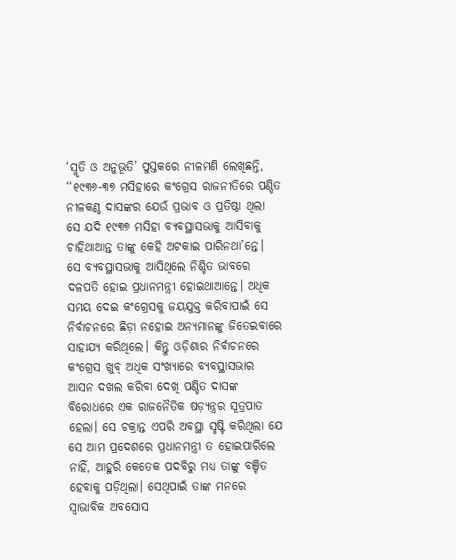‘ସ୍ମୃତି ଓ ଅନୁଭୂତି’ ପୁସ୍ତକରେ ନୀଳମଣି ଲେଖିଛନ୍ତି, ‘‘୧୯୩୬-୩୭ ମସିହାରେ କଂଗ୍ରେସ ରାଜନୀତିରେ ପଣ୍ଡିତ ନୀଳକଣ୍ଠ ଦାସଙ୍କର ଯେଉଁ ପ୍ରଭାବ ଓ ପ୍ରତିଷ୍ଠା ଥିଲା ସେ ଯଦି ୧୯୩୭ ମସିହା ବ୍ୟବସ୍ଥାସଭାକୁ ଆସିବାକୁ ଚାହିଥାଆନ୍ତ ତାଙ୍କୁ କେହି ଅଟକାଇ ପାରିନଥା’ନ୍ତେ। ସେ ବ୍ୟବସ୍ଥାସଭାକୁ ଆସିଥିଲେ ନିଶ୍ଚିତ ଭାବରେ ଦଳପତି ହୋଇ ପ୍ରଧାନମନ୍ତ୍ରୀ ହୋଇଥାଆନ୍ତେ। ଅଧିକ ସମୟ ଦେଇ କଂଗ୍ରେସକୁ ଜୟଯୁକ୍ତ କରିବାପାଇଁ ସେ ନିର୍ବାଚନରେ ଛିଡ଼ା ନହୋଇ ଅନ୍ୟମାନଙ୍କୁ ଜିତେଇବାରେ ସାହାଯ୍ୟ କରିଥିଲେ। କିନ୍ତୁ ଓଡ଼ିଶାର ନିର୍ବାଚନରେ କଂଗ୍ରେସ ଖୁବ୍ ଅଧିକ ସଂଖ୍ୟାରେ ବ୍ୟବସ୍ଥାସଭାର ଆସନ ଦଖଲ କରିବା ଦେଖି ପଣ୍ଡିତ ଦାସଙ୍କ ବିରୋଧରେ ଏକ ରାଜନୈତିକ ଷଡ଼୍ଯନ୍ତ୍ରର ସୂତ୍ରପାତ ହେଲା। ସେ ଚକ୍ରାନ୍ତ ଏପରି ଅବସ୍ଥା ସୃଷ୍ଟି କରିଥିଲା ଯେ ସେ ଆମ ପ୍ରଦେଶରେ ପ୍ରଧାନମନ୍ତ୍ରୀ ତ ହୋଇପାରିଲେ ନାହିଁ, ଆହୁରି କେତେକ ପଦବିରୁ ମଧ୍ୟ ତାଙ୍କୁ ବଞ୍ଚିତ ହେବାକୁ ପଡ଼ିଥିଲା। ସେଥିପାଇଁ ତାଙ୍କ ମନରେ ସ୍ବାଭାବିକ ଅବସୋସ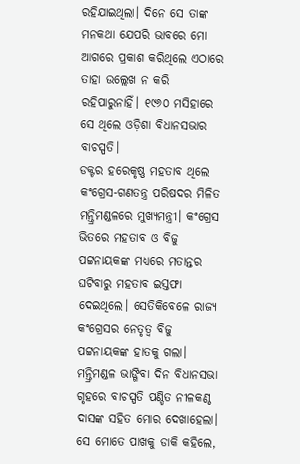ରହିଯାଇଥିଲା। ଦିନେ ସେ ତାଙ୍କ ମନକଥା ଯେପରି ଭାବରେ ମୋ ଆଗରେ ପ୍ରକାଶ କରିଥିଲେ ଏଠାରେ ତାହା ଉଲ୍ଲେଖ ନ କରି ରହିପାରୁନାହିଁ। ୧୯୬୦ ମସିହାରେ ସେ ଥିଲେ ଓଡ଼ିଶା ବିଧାନସଭାର ବାଚସ୍ପତି।
ଡକ୍ଟର ହରେକୃଷ୍ଣ ମହତାବ ଥିଲେ କଂଗ୍ରେସ-ଗଣତନ୍ତ୍ର ପରିଷଦର ମିଳିତ ମନ୍ତ୍ରିମଣ୍ଡଳରେ ମୁଖ୍ୟମନ୍ତ୍ରୀ। କଂଗ୍ରେସ ଭିତରେ ମହତାବ ଓ ବିଜୁ ପଟ୍ଟନାୟକଙ୍କ ମଧ୍ୟରେ ମତାନ୍ତର ଘଟିବାରୁ ମହତାବ ଇସ୍ତଫା ଦେଇଥିଲେ। ସେତିକିବେଳେ ରାଜ୍ୟ କଂଗ୍ରେସର ନେତୃତ୍ୱ ବିଜୁ ପଟ୍ଟନାୟକଙ୍କ ହାତକୁ ଗଲା। ମନ୍ତ୍ରିମଣ୍ଡଳ ଭାଙ୍ଗିବା ଦିନ ବିଧାନସଭା ଗୃହରେ ବାଚସ୍ପତି ପଣ୍ଡିତ ନୀଳକଣ୍ଠ ଦାସଙ୍କ ସହିତ ମୋର ଦେଖାହେଲା। ସେ ମୋତେ ପାଖକୁ ଡାକି କହିଲେ,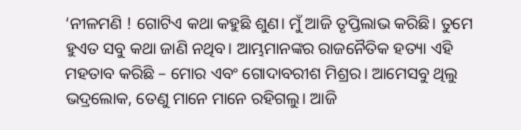‘ନୀଳମଣି ! ଗୋଟିଏ କଥା କହୁଛି ଶୁଣ। ମୁଁ ଆଜି ତୃପ୍ତିଲାଭ କରିଛି। ତୁମେ ହୁଏତ ସବୁ କଥା ଜାଣି ନଥିବ। ଆମ୍ଭମାନଙ୍କର ରାଜନୈତିକ ହତ୍ୟା ଏହି ମହତାବ କରିଛି – ମୋର ଏବଂ ଗୋଦାବରୀଶ ମିଶ୍ରର। ଆମେସବୁ ଥିଲୁ ଭଦ୍ରଲୋକ, ତେଣୁ ମାନେ ମାନେ ରହିଗଲୁ। ଆଜି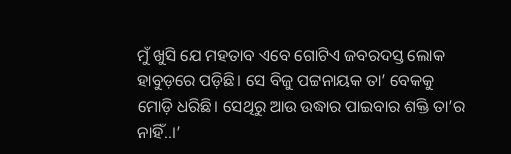ମୁଁ ଖୁସି ଯେ ମହତାବ ଏବେ ଗୋଟିଏ ଜବରଦସ୍ତ ଲୋକ ହାବୁଡ଼ରେ ପଡ଼ିଛି। ସେ ବିଜୁ ପଟ୍ଟନାୟକ ତା’ ବେକକୁ ମୋଡ଼ି ଧରିଛି। ସେଥିରୁ ଆଉ ଉଦ୍ଧାର ପାଇବାର ଶକ୍ତି ତା’ର ନାହିଁ..।’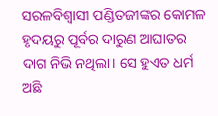ସରଳବିଶ୍ବାସୀ ପଣ୍ଡିତଜୀଙ୍କର କୋମଳ ହୃଦୟରୁ ପୂର୍ବର ଦାରୁଣ ଆଘାତର ଦାଗ ନିଭି ନଥିଲା। ସେ ହୁଏତ ଧର୍ମ ଅଛି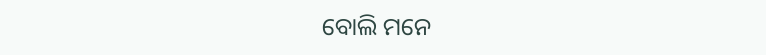ବୋଲି ମନେ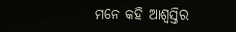ମନେ କହି ଆଶ୍ବସ୍ତିର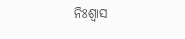ନିଃଶ୍ୱାସ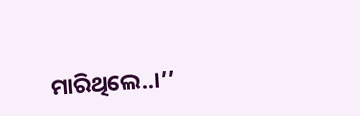ମାରିଥିଲେ..।’’